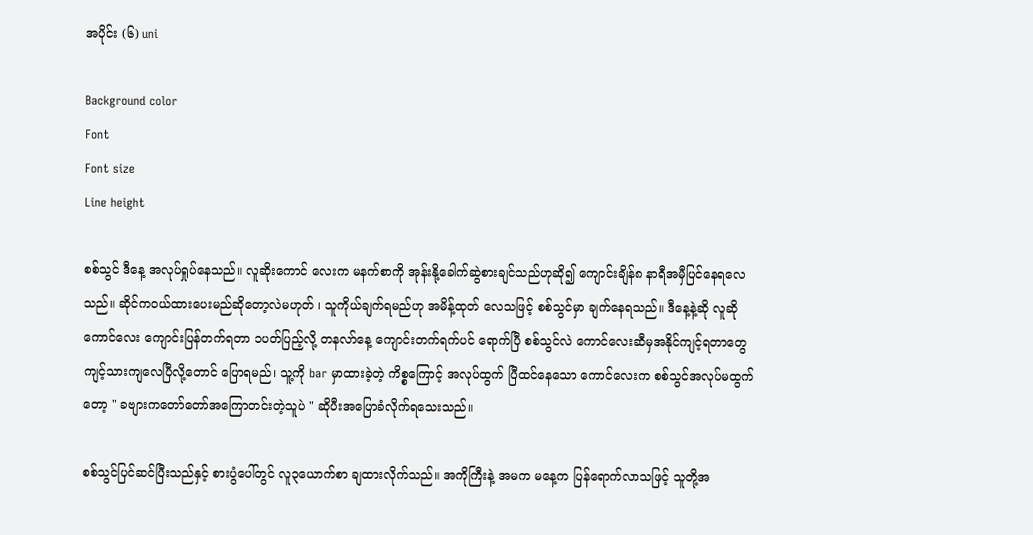အပိုင်း (၆) uni

Background color
Font
Font size
Line height

စစ်သွင် ဒီနေ့ အလုပ်ရှုပ်နေသည်။ လူဆိုးကောင် လေးက မနက်စာကို အုန်းနို့ခေါက်ဆွဲစားချင်သည်ဟုဆို၍ ကျောင်းချိန်၈ နာရီအမှီပြင်နေရလေသည်။ ဆိုင်ကဝယ်ထားပေးမည်ဆိုတော့လဲမဟုတ် ၊ သူကိုယ်ချက်ရမည်ဟု အမိန့်ထုတ် လေသဖြင့် စစ်သွင်မှာ ချက်နေရသည်။ ဒီနေ့နဲ့ဆို လူဆိုကောင်လေး ကျောင်းပြန်တက်ရတာ ၁ပတ်ပြည့်လို့ တနလာ်နေ့ ကျောင်းတက်ရက်ပင် ရောက်ပြီ စစ်သွင်လဲ ကောင်လေးဆီမှအနိုင်ကျင့်ရတာတွေ ကျင့်သားကျလေပြီလို့တောင် ပြောရမည်၊ သူ့ကို bar မှာထားခဲ့တဲ့ ကိစ္စကြောင့် အလုပ်ထွက် ပြီထင်နေသော ကောင်လေးက စစ်သွင်အလုပ်မထွက်တော့ " ခဗျားကတော်တော်အကြောတင်းတဲ့သူပဲ " ဆိုပီးအပြောခံလိုက်ရသေးသည်။

စစ်သွင်ပြင်ဆင်ပြီးသည်နှင့် စားပွံပေါ်တွင် လူ၃ယောက်စာ ချထားလိုက်သည်။ အကိုကြီးနဲ့ အမက မနေ့က ပြန်ရောက်လာသဖြင့် သူတို့အ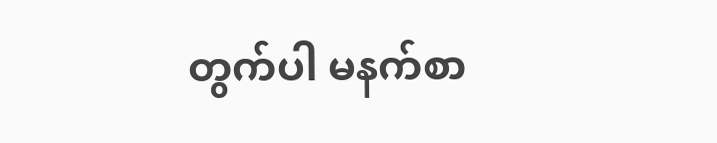တွက်ပါ မနက်စာ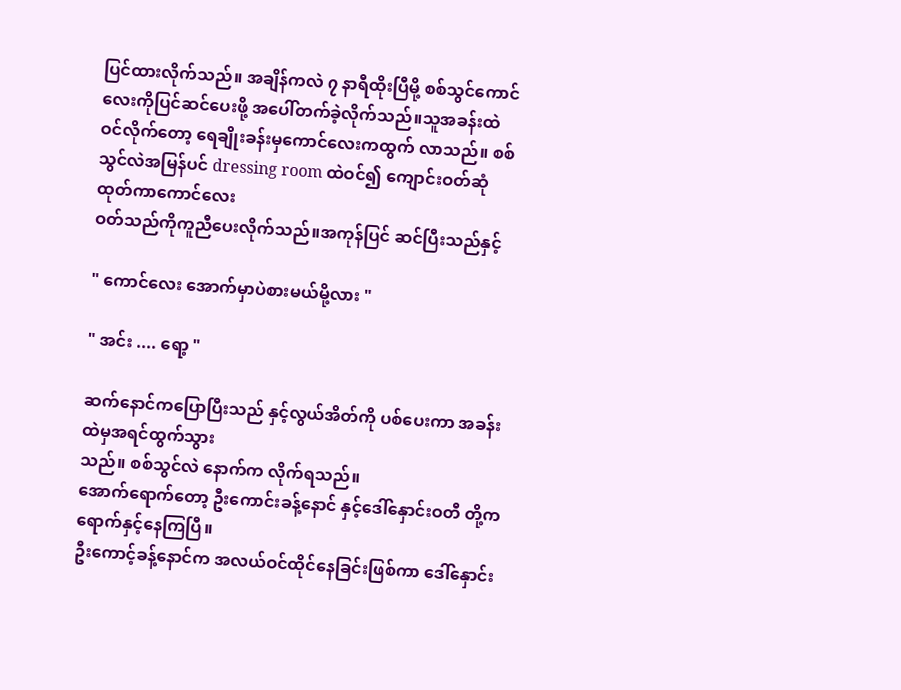ပြင်ထားလိုက်သည်။ အချိန်ကလဲ ၇ နာရီထိုးပြီမို့ စစ်သွင်ကောင်လေးကိုပြင်ဆင်ပေးဖို့ အပေါ်တက်ခဲ့လိုက်သည်။သူအခန်းထဲ
ဝင်လိုက်တော့ ရေချိုးခန်းမှကောင်လေးကထွက် လာသည်။ စစ်သွင်လဲအမြန်ပင် dressing room ထဲဝင်၍ ကျောင်းဝတ်ဆုံထုတ်ကာကောင်လေး
ဝတ်သည်ကိုကူညီပေးလိုက်သည်။အကုန်ပြင် ဆင်ပြီးသည်နှင့်

" ကောင်လေး အောက်မှာပဲစားမယ်မို့လား "

" အင်း .... ရော့ "

ဆက်နောင်ကပြောပြီးသည် နှင့်လွယ်အိတ်ကို ပစ်ပေးကာ အခန်းထဲမှအရင်ထွက်သွား
သည်။ စစ်သွင်လဲ နောက်က လိုက်ရသည်။
အောက်ရောက်တော့ ဦးကောင်းခန့်နောင် နှင့်ဒေါ်နှောင်းဝတီ တို့က ရောက်နှင့်နေကြပြီ။
ဦးကောင့်ခန့်နောင်က အလယ်ဝင်ထိုင်နေခြင်းဖြစ်ကာ ဒေါ်နှောင်း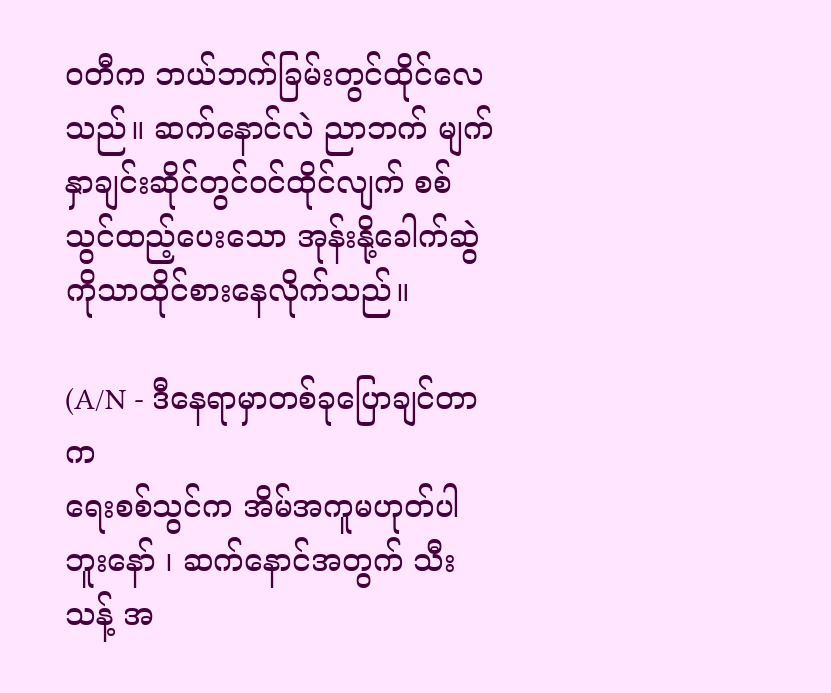ဝတီက ဘယ်ဘက်ခြမ်းတွင်ထိုင်လေသည်။ ဆက်နောင်လဲ ညာဘက် မျက်နှာချင်းဆိုင်တွင်ဝင်ထိုင်လျက် စစ်သွင်ထည့်ပေးသော အုန်းနို့ခေါက်ဆွဲကိုသာထိုင်စားနေလိုက်သည်။

(A/N - ဒီနေရာမှာတစ်ခုပြောချင်တာက
ရေးစစ်သွင်က အိမ်အကူမဟုတ်ပါဘူးနော် ၊ ဆက်နောင်အတွက် သီးသန့် အ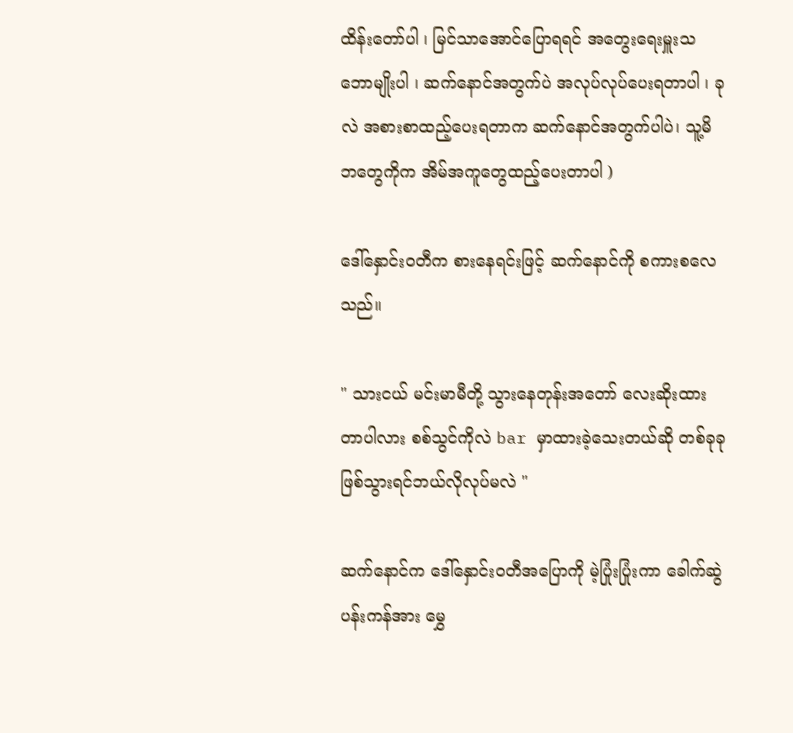ထိန်းတော်ပါ ၊ မြင်သာအောင်ပြောရရင် အတွေးရေးမှူးသဘောမျိုးပါ ၊ ဆက်နောင်အတွက်ပဲ အလုပ်လုပ်ပေးရတာပါ ၊ ခုလဲ အစားစာထည့်ပေးရတာက ဆက်နောင်အတွက်ပါပဲ၊ သူ့မိဘတွေကိုက အိမ်အကူတွေထည့်ပေးတာပါ )

ဒေါ်နှောင်းဝတီက စားနေရင်းဖြင့် ဆက်နောင်ကို စကားစလေသည်။

" သားငယ် မင်းမာမီတို့ သွားနေတုန်းအတော် လေးဆိုးထားတာပါလား စစ်သွင်ကိုလဲ bar မှာထားခဲ့သေးတယ်ဆို တစ်ခုခုဖြစ်သွားရင်ဘယ်လိုလုပ်မလဲ "

ဆက်နောင်က ဒေါ်နှောင်းဝတီအပြောကို မဲ့ပြုံးပြုံးကာ ခေါက်ဆွဲပန်းကန်အား မွှေ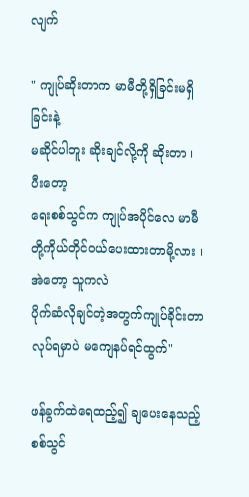လျက်

" ကျုပ်ဆိုးတာက မာမီတို့ရှိခြင်းမရှိခြင်းနဲ့
မဆိုင်ပါဘူး ဆိုးချင်လို့ကို ဆိုးတာ ၊ ပီးတော့
ရေးစစ်သွင်က ကျုပ်အပိုင်လေ မာမီတို့ကိုယ်တိုင်ဝယ်ပေးထားတာမို့လား ၊ အဲတော့ သူကလဲ
ပိုက်ဆံလိုချင်တဲ့အတွက်ကျုပ်ခိုင်းတာလုပ်ရမှာပဲ မကျေနပ်ရင်ထွက်"

ဖန်ခွက်ထဲရေထည့်၍ ချပေးနေသည့် စစ်သွင်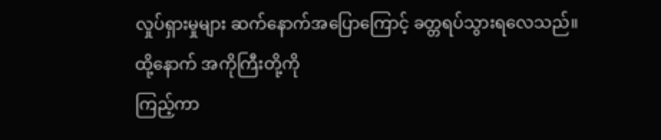လှုပ်ရှားမှုများ ဆက်နောက်အပြောကြောင့် ခတ္တရပ်သွားရလေသည်။ ထို့နောက် အကိုကြီးတို့ကို
ကြည့်ကာ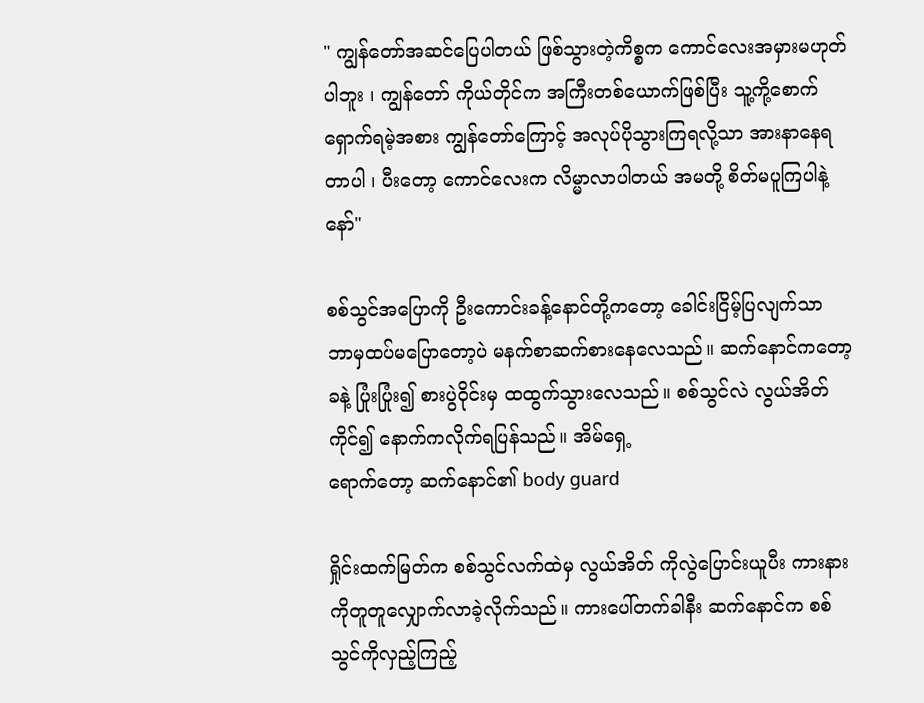" ကျွန်တော်အဆင်ပြေပါတယ် ဖြစ်သွားတဲ့ကိစ္စက ကောင်လေးအမှားမဟုတ်ပါဘူး ၊ ကျွန်တော် ကိုယ်တိုင်က အကြီးတစ်ယောက်ဖြစ်ပြီး သူ့ကို့စောက်ရှောက်ရမဲ့အစား ကျွန်တော်ကြောင့် အလုပ်ပိုသွားကြရလို့သာ အားနာနေရတာပါ ၊ ပီးတော့ ကောင်လေးက လိမ္မာလာပါတယ် အမတို့ စိတ်မပူကြပါနဲ့နော်"

စစ်သွင်အပြောကို ဦးကောင်းခန့်နောင်တို့ကတော့ ခေါင်းငြိမ့်ပြလျက်သာ ဘာမှထပ်မပြောတော့ပဲ မနက်စာဆက်စားနေလေသည်။ ဆက်နောင်ကတော့ ခနဲ့ ပြုံးပြုံး၍ စားပွဲဝိုင်းမှ ထထွက်သွားလေသည်။ စစ်သွင်လဲ လွယ်အိတ် ကိုင်၍ နောက်ကလိုက်ရပြန်သည်။ အိမ်ရှေ့
ရောက်တော့ ဆက်နောင်၏ body guard

ရှိုင်းထက်မြတ်က စစ်သွင်လက်ထဲမှ လွယ်အိတ် ကိုလွဲပြောင်းယူပီး ကားနားကိုတူတူလျှောက်လာခဲ့လိုက်သည်။ ကားပေါ်တက်ခါနီး ဆက်နောင်က စစ်သွင်ကိုလှည့်ကြည့်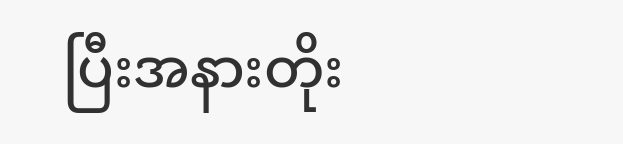ပြီးအနားတိုး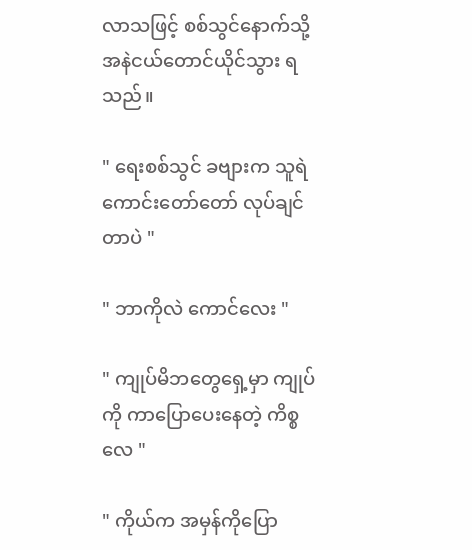လာသဖြင့် စစ်သွင်နောက်သို့ အနဲငယ်တောင်ယိုင်သွား ရ သည်။

" ရေးစစ်သွင် ခဗျားက သူရဲကောင်းတော်တော် လုပ်ချင်တာပဲ "

" ဘာကိုလဲ ကောင်လေး "

" ကျုပ်မိဘတွေရှေ့မှာ ကျုပ်ကို ကာပြောပေးနေတဲ့ ကိစ္စလေ "

" ကိုယ်က အမှန်ကိုပြော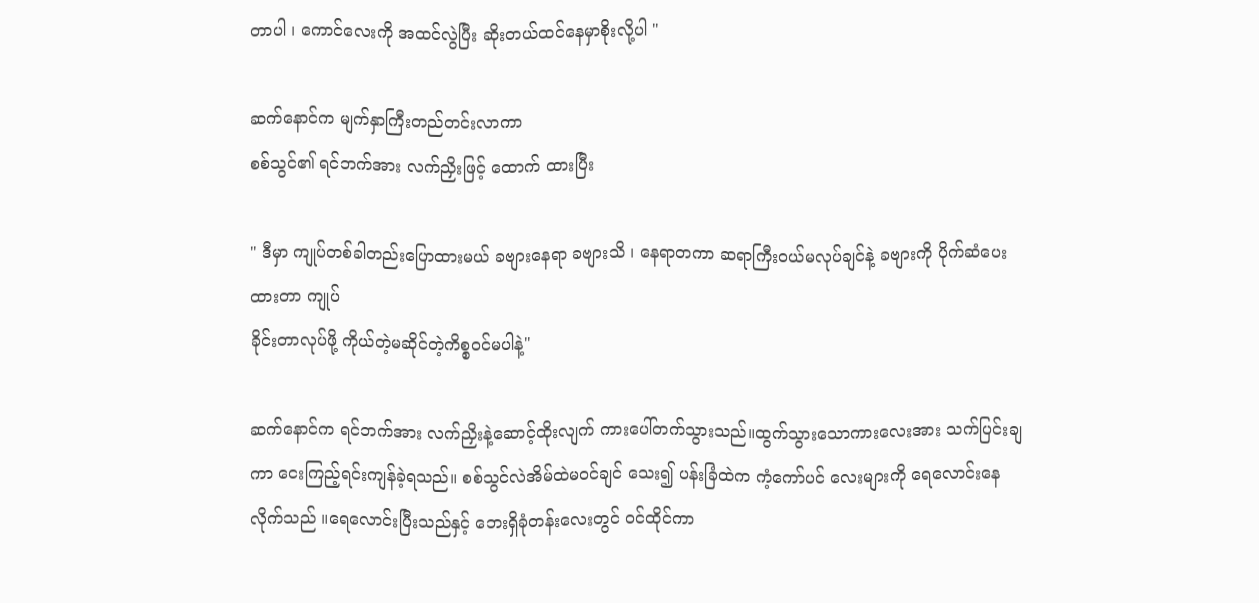တာပါ ၊ ကောင်လေးကို အထင်လွဲပြီး ဆိုးတယ်ထင်နေမှာစိုးလို့ပါ "

ဆက်နောင်က မျက်နှာကြီးတည်တင်းလာကာ
စစ်သွင်၏ ရင်ဘက်အား လက်ညှိးဖြင့် ထောက် ထားပြီး

" ဒီမှာ ကျုပ်တစ်ခါတည်းပြောထားမယ် ခဗျားနေရာ ခဗျားသိ ၊ နေရာတကာ ဆရာကြီးဝယ်မလုပ်ချင်နဲ့ ခဗျားကို ပိုက်ဆံပေးထားတာ ကျုပ်
ခိုင်းတာလုပ်ဖို့ ကိုယ်တဲ့မဆိုင်တဲ့ကိစ္စဝင်မပါနဲ့"

ဆက်နောင်က ရင်ဘက်အား လက်ညှိးနဲ့ဆောင့်ထိုးလျက် ကားပေါ်တက်သွားသည်။ထွက်သွားသောကားလေးအား သက်ပြင်းချကာ ငေးကြည့်ရင်းကျန်ခဲ့ရသည်။ စစ်သွင်လဲအိမ်ထဲမဝင်ချင် သေး၍ ပန်းခြံထဲက ကံ့ကော်ပင် လေးများကို ရေလောင်းနေလိုက်သည် ။ရေလောင်းပြီးသည်နှင့် ဘေးရှိခုံတန်းလေးတွင် ဝင်ထိုင်ကာ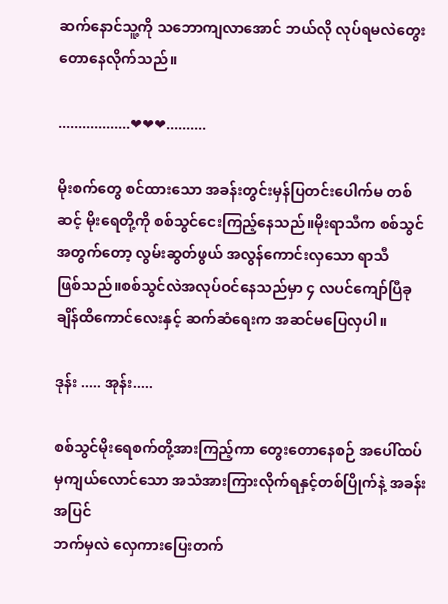ဆက်နောင်သူ့ကို သဘောကျလာအောင် ဘယ်လို လုပ်ရမလဲတွေးတောနေလိုက်သည်။

..................❤❤❤..........

မိုးစက်တွေ စင်ထားသော အခန်းတွင်းမှန်ပြတင်းပေါက်မ တစ်ဆင့် မိုးရေတို့ကို စစ်သွင်ငေးကြည့်နေသည်။မိုးရာသီက စစ်သွင်အတွက်တော့ လွမ်းဆွတ်ဖွယ် အလွန်ကောင်းလှသော ရာသီ
ဖြစ်သည်။စစ်သွင်လဲအလုပ်ဝင်နေသည်မှာ ၄ လပင်ကျော်ပြီခုချိန်ထိကောင်လေးနှင့် ဆက်ဆံရေးက အဆင်မပြေလှပါ။

ဒုန်း ..... အုန်း.....

စစ်သွင်မိုးရေစက်တို့အားကြည့်ကာ တွေးတောနေစဉ် အပေါ်ထပ်မှကျယ်လောင်သော အသံအားကြားလိုက်ရနှင့်တစ်ပြိုက်နဲ့ အခန်းအပြင်
ဘက်မှလဲ လှေကားပြေးတက်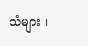သံများ ၊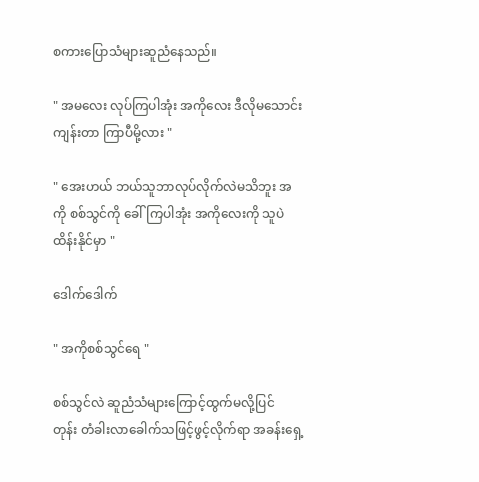စကားပြောသံများဆူညံနေသည်။

" အမလေး လုပ်ကြပါအုံး အကိုလေး ဒီလိုမသောင်းကျန်းတာ ကြာပီမို့လား "

" အေးဟယ် ဘယ်သူဘာလုပ်လိုက်လဲမသိဘူး အကို စစ်သွင်ကို ခေါ်ကြပါအုံး အကိုလေးကို သူပဲထိန်းနိုင်မှာ "

ဒေါက်ဒေါက်

" အကိုစစ်သွင်ရေ "

စစ်သွင်လဲ ဆူညံသံများကြောင့်ထွက်မလို့ပြင်
တုန်း တံခါးလာခေါက်သဖြင့်ဖွင့်လိုက်ရာ အခန်းရှေ့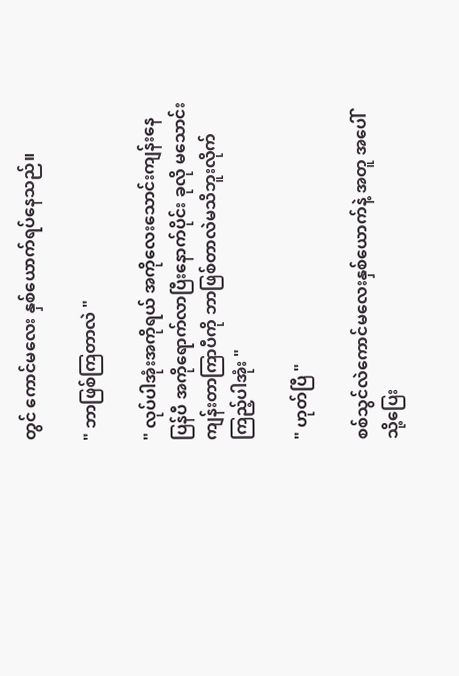တွင် ကောင်မလေး နှစ်ယောက်ရပ်နေသည်။

" ဘာဖြစ်ကြတာလဲ "

" လုပ်ပါအုံးအကိုရယ် အကိုလေးသောင်းကျန်းနေပြန်ပီ အကိုရောက်လာပြီးနောက်ပိုင်း ခုလို မသောင်းကျန်းတာကြာပီကို ဘာဖြစ်တာလဲမသိဘူးလိုက်ကြည့်ပါအုံး "

" ဟုတ်ပြီ "

စစ်သွင်လဲကောင်မလေးနှစ်ယောက်နဲ့ အတူ အပေါ်သို့ပြေး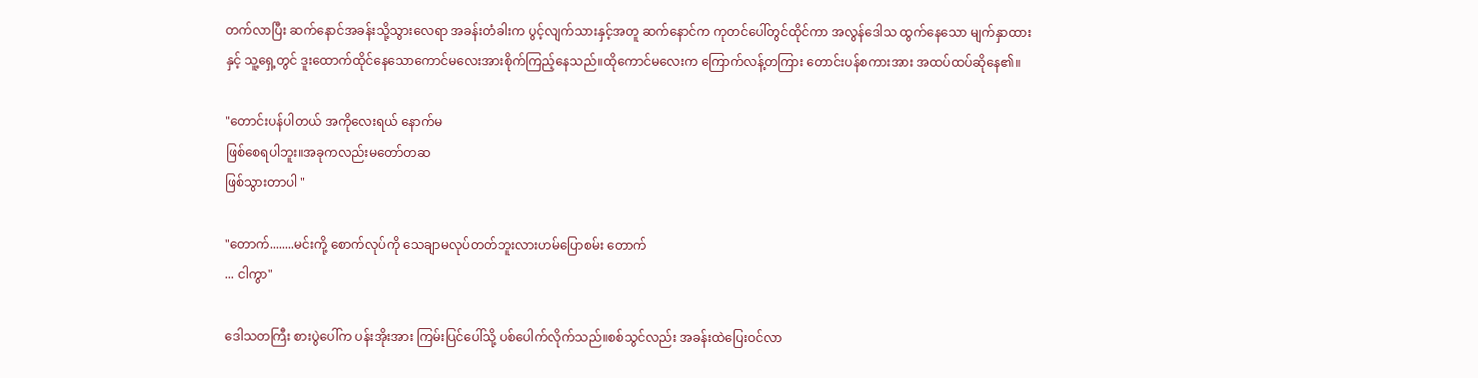တက်လာပြီး ဆက်နောင်အခန်းသို့သွားလေရာ အခန်းတံခါးက ပွင့်လျက်သားနှင့်အတူ ဆက်နောင်က ကုတင်ပေါ်တွင်ထိုင်ကာ အလွန်ဒေါသ ထွက်နေသော မျက်နှာထားနှင့် သူ့ရှေ့တွင် ဒူးထောက်ထိုင်နေသောကောင်မလေးအားစိုက်ကြည့်နေသည်။ထိုကောင်မလေးက ကြောက်လန့်တကြား တောင်းပန်စကားအား အထပ်ထပ်ဆိုနေ၏။

"တောင်းပန်ပါတယ် အကိုလေးရယ် နောက်မ
ဖြစ်စေရပါဘူး။အခုကလည်းမတော်တဆ
ဖြစ်သွားတာပါ "

"တောက်........မင်းကို့ စောက်လုပ်ကို သေချာမလုပ်တတ်ဘူးလားဟမ်ပြောစမ်း တောက်
... ငါကွာ"

ဒေါသတကြီး စားပွဲပေါ်က ပန်းအိုးအား ကြမ်းပြင်ပေါ်သို့ ပစ်ပေါက်လိုက်သည်။စစ်သွင်လည်း အခန်းထဲပြေးဝင်လာ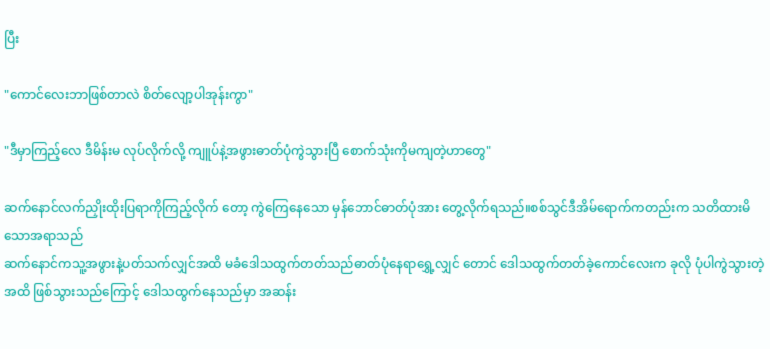ပြီး

"ကောင်လေးဘာဖြစ်တာလဲ စိတ်လျော့ပါအုန်းကွာ"

"ဒီမှာကြည့်လေ ဒီမိန်းမ လုပ်လိုက်လို့ ကျူပ်နဲ့အဖွားဓာတ်ပုံကွဲသွားပြီ စောက်သုံးကိုမကျတဲ့ဟာတွေ"

ဆက်နောင်လက်ညှိုးထိုးပြရာကိုကြည့်လိုက် တော့ ကွဲကြေနေသော မှန်ဘောင်ဓာတ်ပုံအား တွေ့လိုက်ရသည်။စစ်သွင်ဒီအိမ်ရောက်ကတည်းက သတိထားမိသောအရာသည်
ဆက်နောင်ကသူ့အဖွားနဲ့ပတ်သက်လျှင်အထိ မခံဒေါသထွက်တတ်သည်ဓာတ်ပုံနေရာရွှေ့လျှင် တောင် ဒေါသထွက်တတ်ခဲ့ကောင်လေးက ခုလို ပုံပါကွဲသွားတဲ့အထိ ဖြစ်သွားသည်ကြောင့် ဒေါသထွက်နေသည်မှာ အဆန်း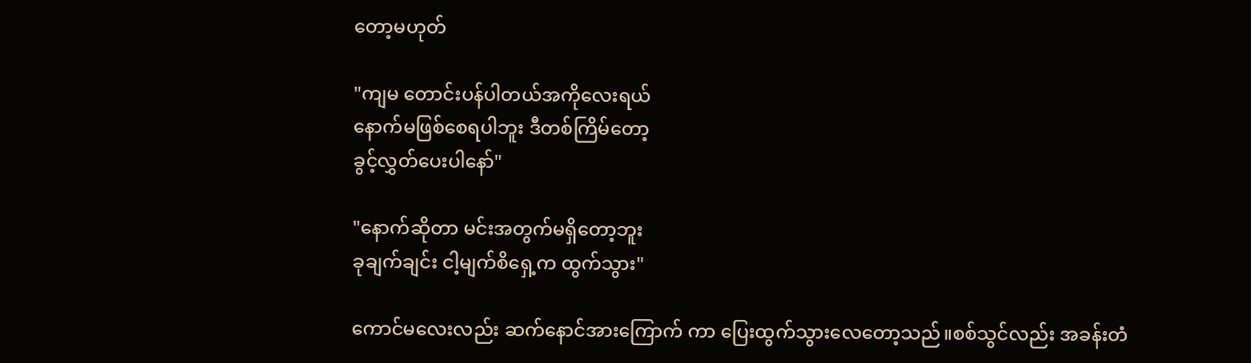တော့မဟုတ်

"ကျမ တောင်းပန်ပါတယ်အကိုလေးရယ်
နောက်မဖြစ်စေရပါဘူး ဒီတစ်ကြိမ်တော့
ခွင့်လွှတ်ပေးပါနော်"

"နောက်ဆိုတာ မင်းအတွက်မရှိတော့ဘူး
ခုချက်ချင်း ငါ့မျက်စိရှေ့က ထွက်သွား"

ကောင်မလေးလည်း ဆက်နောင်အားကြောက် ကာ ပြေးထွက်သွားလေတော့သည်။စစ်သွင်လည်း အခန်းတံ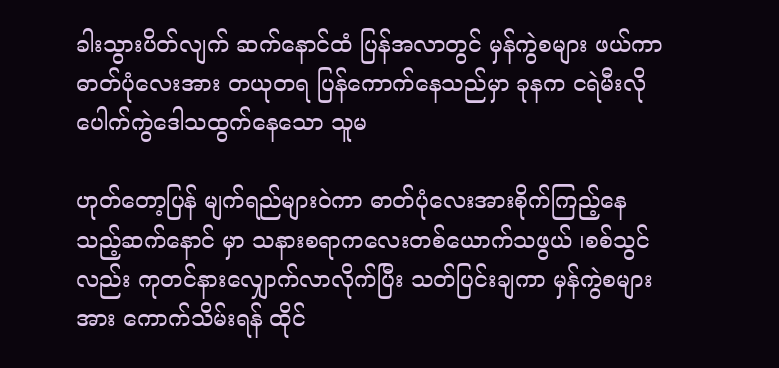ခါးသွားပိတ်လျက် ဆက်နောင်ထံ ပြန်အလာတွင် မှန်ကွဲစများ ဖယ်ကာဓာတ်ပုံလေးအား တယုတရ ပြန်ကောက်နေသည်မှာ ခုနက ငရဲမီးလို ပေါက်ကွဲဒေါသထွက်နေသော သူမ

ဟုတ်တော့ပြန် မျက်ရည်များဝဲကာ ဓာတ်ပုံလေးအားစိုက်ကြည့်နေသည့်ဆက်နောင် မှာ သနားစရာကလေးတစ်ယောက်သဖွယ် ၊စစ်သွင်လည်း ကုတင်နားလျှောက်လာလိုက်ပြီး သတ်ပြင်းချကာ မှန်ကွဲစများအား ကောက်သိမ်းရန် ထိုင်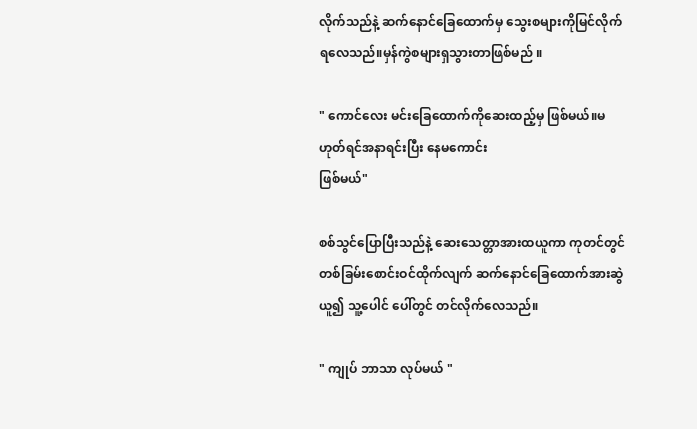လိုက်သည်နဲ့ ဆက်နောင်ခြေထောက်မှ သွေးစများကိုမြင်လိုက်ရလေသည်။မှန်ကွဲစများရှသွားတာဖြစ်မည် ။

" ကောင်လေး မင်းခြေထောက်ကိုဆေးထည့်မှ ဖြစ်မယ်။မဟုတ်ရင်အနာရင်းပြီး နေမကောင်း
ဖြစ်မယ်"

စစ်သွင်ပြောပြီးသည်နဲ့ ဆေးသေတ္တာအားထယူကာ ကုတင်တွင်တစ်ခြမ်းစောင်းဝင်ထိုက်လျက် ဆက်နောင်ခြေထောက်အားဆွဲယူ၍ သူ့ပေါင် ပေါ်တွင် တင်လိုက်လေသည်။

" ကျုပ် ဘာသာ လုပ်မယ် "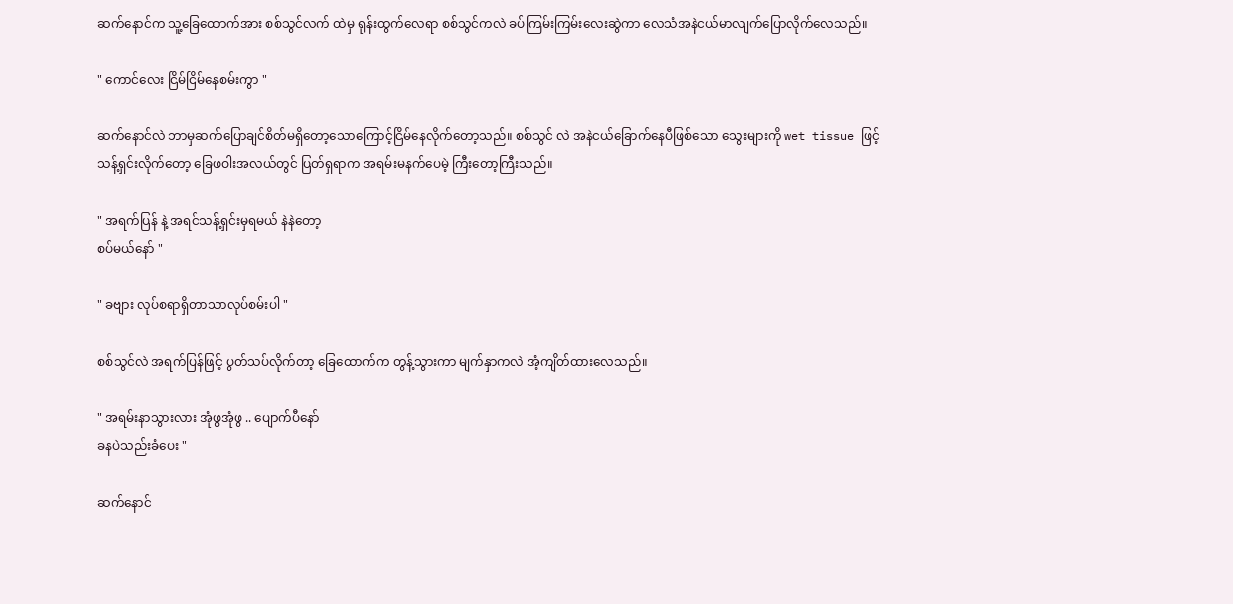ဆက်နောင်က သူ့ခြေထောက်အား စစ်သွင်လက် ထဲမှ ရုန်းထွက်လေရာ စစ်သွင်ကလဲ ခပ်ကြမ်းကြမ်းလေးဆွဲကာ လေသံအနဲငယ်မာလျက်ပြောလိုက်လေသည်။

" ကောင်လေး ငြိမ်ငြိမ်နေစမ်းကွာ "

ဆက်နောင်လဲ ဘာမှဆက်ပြောချင်စိတ်မရှိတော့သောကြောင့်ငြိမ်နေလိုက်တော့သည်။ စစ်သွင် လဲ အနဲငယ်ခြောက်နေပီဖြစ်သော သွေးများကို wet tissue ဖြင့်သန့်ရှင်းလိုက်တော့ ခြေဖဝါးအလယ်တွင် ပြတ်ရှရာက အရမ်းမနက်ပေမဲ့ ကြီးတော့ကြီးသည်။

" အရက်ပြန် နဲ့ အရင်သန့်ရှင်းမှရမယ် နဲနဲတော့
စပ်မယ်နော် "

" ခဗျား လုပ်စရာရှိတာသာလုပ်စမ်းပါ "

စစ်သွင်လဲ အရက်ပြန်ဖြင့် ပွတ်သပ်လိုက်တာ့ ခြေထောက်က တွန့်သွားကာ မျက်နှာကလဲ အံ့ကျိတ်ထားလေသည်။

" အရမ်းနာသွားလား အုံဖွအုံဖွ .. ပျောက်ပီနော်
ခနပဲသည်းခံပေး "

ဆက်နောင်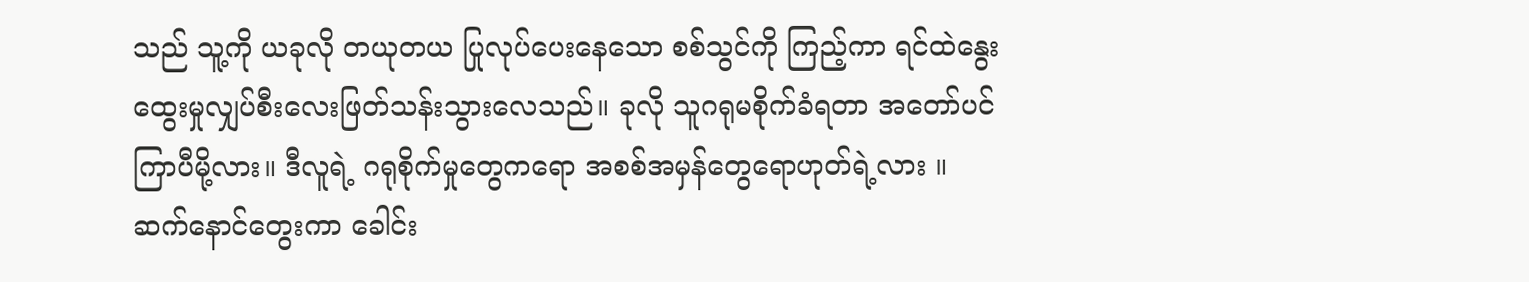သည် သူ့ကို ယခုလို တယုတယ ပြုလုပ်ပေးနေသော စစ်သွင်ကို ကြည့်ကာ ရင်ထဲနွေးထွေးမှုလျှပ်စီးလေးဖြတ်သန်းသွားလေသည်။ ခုလို သူဂရုမစိုက်ခံရတာ အတော်ပင်ကြာပီမို့လား။ ဒီလူရဲ့ ဂရုစိုက်မှုတွေကရော အစစ်အမှန်တွေရောဟုတ်ရဲ့လား ။ ဆက်နောင်တွေးကာ ခေါင်း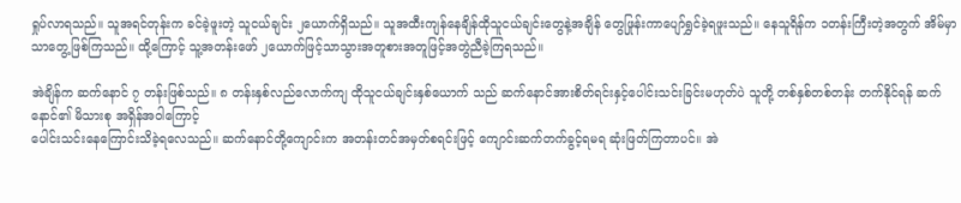ရှုပ်လာရသည်။ သူအရင်တုန်းက ခင်ခဲ့ဖူးတဲ့ သူငယ်ချင်း ၂ယောက်ရှိသည်။ သူအထီးကျန်နေချိန်ထိုသူငယ်ချင်းတွေနဲ့အချိန် တွေဖြုန်းကာပျော်ရွှင်ခဲ့ရဖူးသည်။ နေသူရိန်က ၁တန်းကြီးတဲ့အတွက် အိမ်မှာသာတွေ့ဖြစ်ကြသည်။ ထို့ကြောင့် သူ့အတန်းဖော် ၂ယောက်ဖြင့်သာသွားအတူစားအတူဖြင့်အတွဲညီခဲ့ကြရသည်။

အဲချိန်က ဆက်နောင် ၇ တန်းဖြစ်သည်။ ၈ တန်းနှစ်လည်လောက်ကျ ထိုသူငယ်ချင်းနှစ်ယောက် သည် ဆက်နောင်အားစိတ်ရင်းနှင့်ပေါင်းသင်းခြင်းမဟုတ်ပဲ သူတို့ တစ်နှစ်တစ်တန်း တက်နိုင်ရန် ဆက်နောင်၏ မိသားစု အရှိန်အဝါကြောင့်
ပေါင်းသင်းနေကြောင်းသိခဲ့ရလေသည်။ ဆက်နောင်တို့ကျောင်းက အတန်းတင်အမှတ်စရင်းဖြင့် ကျောင်းဆက်တက်ခွင့်ရမရ ဆုံးဖြတ်ကြတာပင်။ အဲ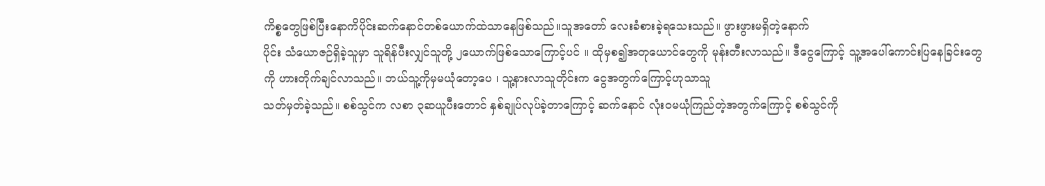ကိစ္စတွေဖြစ်ပြီးနောကိပိုင်းဆက်နောင်တစ်ယောက်ထဲသာနေဖြစ်သည်။သူအတော် လေးခံစားခဲ့ရသေးသည်။ ဖွားဖွားမရှိတဲ့နောက်
ပိုင်း သံယောဇဉ်ရှိခဲ့သူမှာ သူရိန်ပီးလျှင်သူတို့ ၂ယောက်ဖြစ်သောကြောင့်ပင် ။ ထိုမှစ၍အတုယောင်တွေကို မုန်းတီးလာသည်။ ဒီငွေကြောင့် သူ့အပေါ်ကောင်းပြနေခြင်းတွေကို ဟားတိုက်ချင်လာသည်။ ဘယ်သူ့ကိုမှမယုံတော့ပေ ၊ သူ့နားလာသူတိုင်းက ငွေအတွက်ကြောင့်ဟုသာသူ
သတ်မှတ်ခဲ့သည်။ စစ်သွင်က လစာ ၃ဆယူပီးတောင် နှစ်ချုပ်လုပ်ခဲ့တာကြောင့် ဆက်နောင် လုံးဝမယုံကြည်တဲ့အတွက်ကြောင့် စစ်သွင်ကို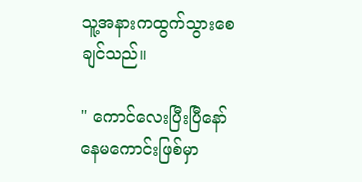သူ့အနားကထွက်သွားစေချင်သည်။

" ကောင်လေးပြီးပြီနော် နေမကောင်းဖြစ်မှာ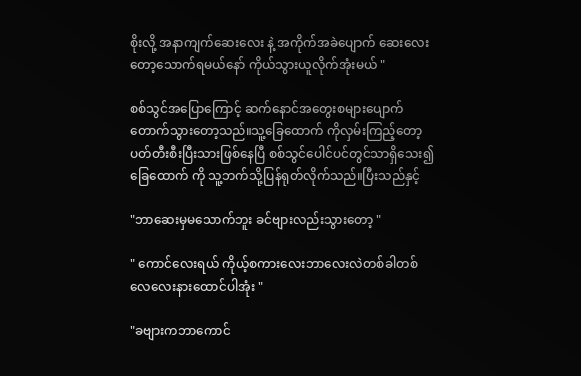စိုးလို့ အနာကျက်ဆေးလေး နဲ့ အကိုက်အခဲပျောက် ဆေးလေးတော့သောက်ရမယ်နော် ကိုယ်သွားယူလိုက်အုံးမယ် "

စစ်သွင်အပြောကြောင့် ဆက်နောင်အတွေးစများပျောက်တောက်သွားတော့သည်။သူ့ခြေထောက် ကိုလှမ်းကြည့်တော့ပတ်တီးစီးပြီးသားဖြစ်နေပြီ စစ်သွင်ပေါင်ပင်တွင်သာရှိသေး၍ ခြေထောက် ကို သူ့ဘက်သို့ပြန်ရုတ်လိုက်သည်။ပြီးသည်နှင့်

"ဘာဆေးမှမသောက်ဘူး ခင်ဗျားလည်းသွားတော့ "

" ကောင်လေးရယ် ကိုယ့်စကားလေးဘာလေးလဲတစ်ခါတစ်လေလေးနားထောင်ပါအုံး "

"ခဗျားကဘာကောင်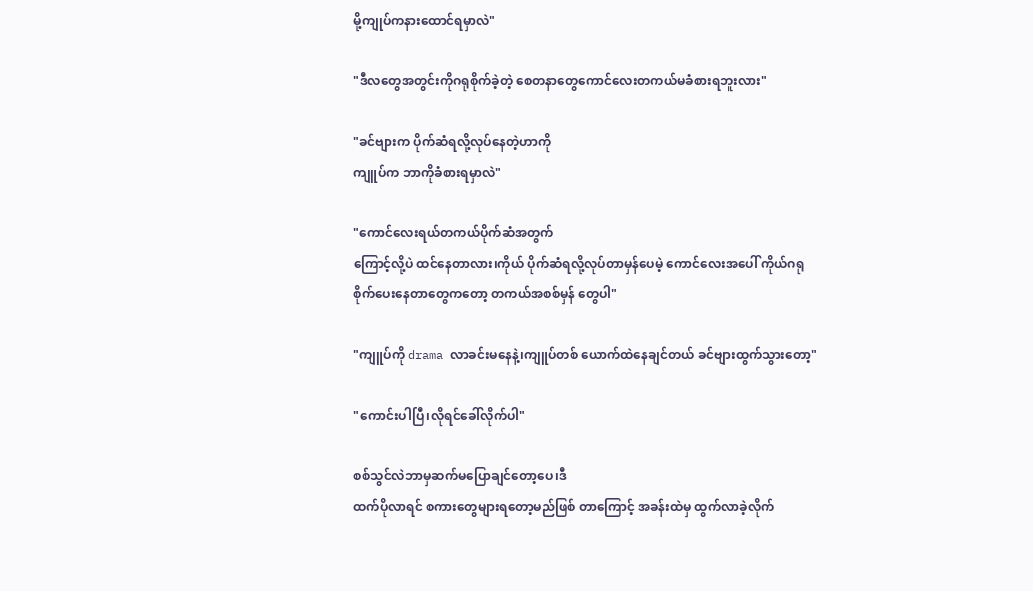မို့ကျုပ်ကနားထောင်ရမှာလဲ"

"ဒီလတွေအတွင်းကိုဂရုစိုက်ခဲ့တဲ့ စေတနာတွေကောင်လေးတကယ်မခံစားရဘူးလား"

"ခင်ဗျားက ပိုက်ဆံရလို့လုပ်နေတဲ့ဟာကို
ကျူပ်က ဘာကိုခံစားရမှာလဲ"

"ကောင်လေးရယ်တကယ်ပိုက်ဆံအတွက်
ကြောင့်လို့ပဲ ထင်နေတာလား၊ကိုယ် ပိုက်ဆံရလို့လုပ်တာမှန်ပေမဲ့ ကောင်လေးအပေါ် ကိုယ်ဂရု
စိုက်ပေးနေတာတွေကတော့ တကယ်အစစ်မှန် တွေပါ"

"ကျူပ်ကို drama လာခင်းမနေနဲ့၊ကျူပ်တစ် ယောက်ထဲနေချင်တယ် ခင်ဗျားထွက်သွားတော့"

"ကောင်းပါပြီ၊လိုရင်ခေါ်လိုက်ပါ"

စစ်သွင်လဲဘာမှဆက်မပြောချင်တော့ပေ၊ဒီ
ထက်ပိုလာရင် စကားတွေများရတော့မည်ဖြစ် တာကြောင့် အခန်းထဲမှ ထွက်လာခဲ့လိုက်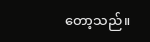တော့သည်။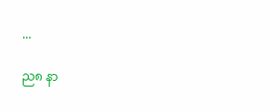...

ည၈ နာ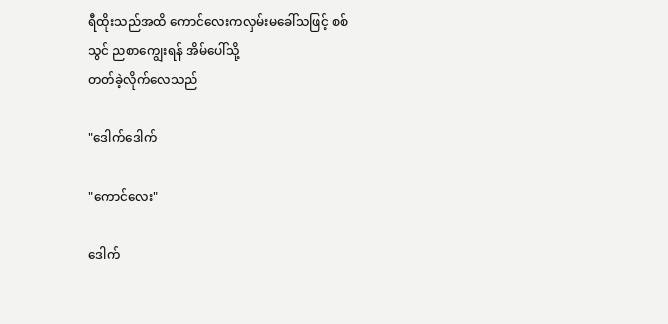ရီထိုးသည်အထိ ကောင်လေးကလှမ်းမခေါ်သဖြင့် စစ်သွင် ညစာကျွေးရန် အိမ်ပေါ်သို့
တတ်ခဲ့လိုက်လေသည်

"ဒေါက်ဒေါက်

"ကောင်လေး"

ဒေါက်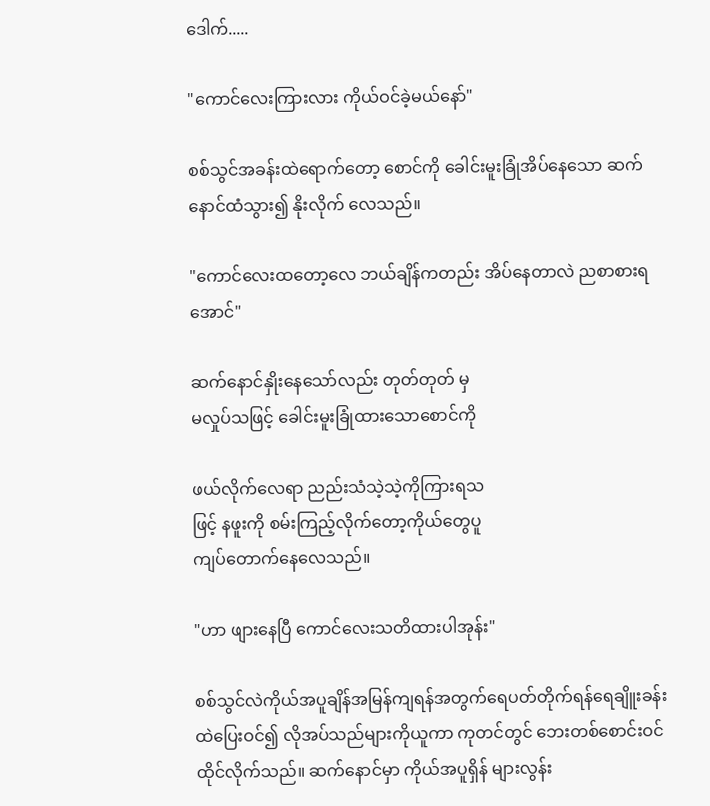ဒေါက်.....

"ကောင်လေးကြားလား ကိုယ်ဝင်ခဲ့မယ်နော်"

စစ်သွင်အခန်းထဲရောက်တော့ စောင်ကို ခေါင်းမူးခြုံအိပ်နေသော ဆက်နောင်ထံသွား၍ နိုးလိုက် လေသည်။

"ကောင်လေးထတော့လေ ဘယ်ချိန်ကတည်း အိပ်နေတာလဲ ညစာစားရအောင်"

ဆက်နောင်နှိုးနေသော်လည်း တုတ်တုတ် မှ
မလှုပ်သဖြင့် ခေါင်းမူးခြုံထားသောစောင်ကို

ဖယ်လိုက်လေရာ ညည်းသံသဲ့သဲ့ကိုကြားရသ
ဖြင့် နဖူးကို စမ်းကြည့်လိုက်တော့ကိုယ်တွေပူ
ကျပ်တောက်နေလေသည်။

"ဟာ ဖျားနေပြီ ကောင်လေးသတိထားပါအုန်း"

စစ်သွင်လဲကိုယ်အပူချိန်အမြန်ကျရန်အတွက်ရေပတ်တိုက်ရန်ရေချိူးခန်းထဲပြေးဝင်၍ လိုအပ်သည်များကိုယူကာ ကုတင်တွင် ဘေးတစ်စောင်းဝင်ထိုင်လိုက်သည်။ ဆက်နောင်မှာ ကိုယ်အပူရှိန် များလွန်း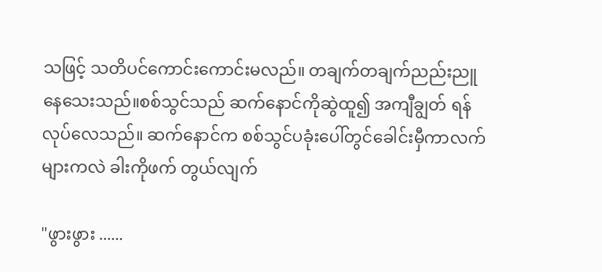သဖြင့် သတိပင်ကောင်းကောင်းမလည်။ တချက်တချက်ညည်းညူနေသေးသည်။စစ်သွင်သည် ဆက်နောင်ကိုဆွဲထူ၍ အကျီချွတ် ရန်လုပ်လေသည်။ ဆက်နောင်က စစ်သွင်ပခုံးပေါ်တွင်ခေါင်းမှီကာလက်များကလဲ ခါးကိုဖက် တွယ်လျက်

"ဖွားဖွား ......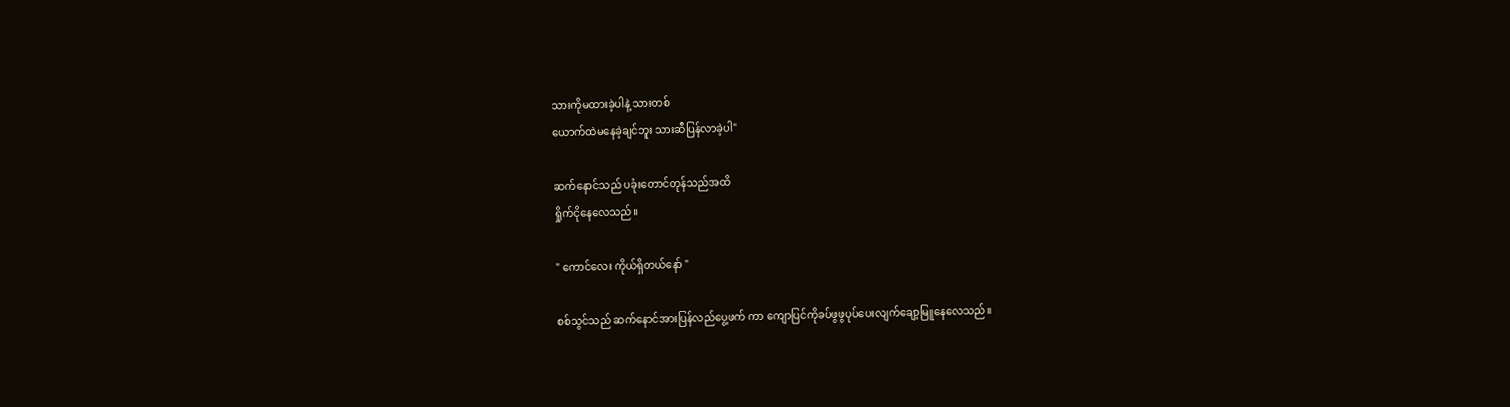သားကိုမထားခဲ့ပါနဲ့ သားတစ်
ယောက်ထဲမနေခဲ့ချင်ဘူး သားဆီပြန်လာခဲ့ပါ"

ဆက်နောင်သည် ပခုံးတောင်တုန်သည်အထိ
ရှိုက်ငိုနေလေသည်။

" ကောင်လေး ကိုယ်ရှိတယ်နော် "

စစ်သွင်သည် ဆက်နောင်အားပြန်လည်ပွေ့ဖက် ကာ ကျောပြင်ကိုခပ်ဖွဖွပုပ်ပေးလျက်ချော့မြူနေလေသည်။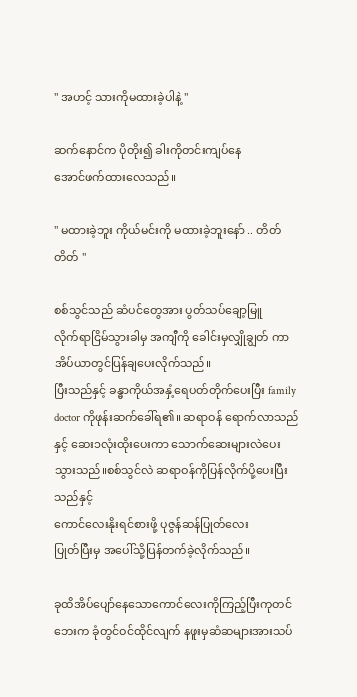" အဟင့် သားကိုမထားခဲ့ပါနဲ့ "

ဆက်နောင်က ပိုတိုး၍ ခါးကိုတင်းကျပ်နေ
အောင်ဖက်ထားလေသည်။

" မထားခဲ့ဘူး ကိုယ်မင်းကို မထားခဲ့ဘူးနော် .. တိတ်တိတ် "

စစ်သွင်သည် ဆံပင်တွေအား ပွတ်သပ်ချော့မြူ
လိုက်ရာငြိမ်သွားခါမှ အကျီကို ခေါင်းမှလျှိုချွတ် ကာ အိပ်ယာတွင်ပြန်ချပေးလိုက်သည်။
ပြီးသည်နှင့် ခန္ဓာကိုယ်အနှံ့ရေပတ်တိုက်ပေးပြီး family doctor ကိုဖုန်းဆက်ခေါ်ရ၏။ ဆရာဝန် ရောက်လာသည်နှင့် ဆေး၁လုံးထိုးပေးကာ သောက်ဆေးများလဲပေးသွားသည်။စစ်သွင်လဲ ဆရာဝန်ကိုပြန်လိုက်ပို့ပေးပြီးသည်နှင့်
ကောင်လေးနိုးရင်စားဖို့ ပုဇွန်ဆန်ပြုတ်လေး
ပြုတ်ပြီးမှ အပေါ်သို့ပြန်တက်ခဲ့လိုက်သည်။

ခုထိအိပ်ပျော်နေသောကောင်လေးကိုကြည့်ပြီးကုတင်ဘေးက ခုံတွင်ဝင်ထိုင်လျက် နဖူးမှဆံဆများအားသပ်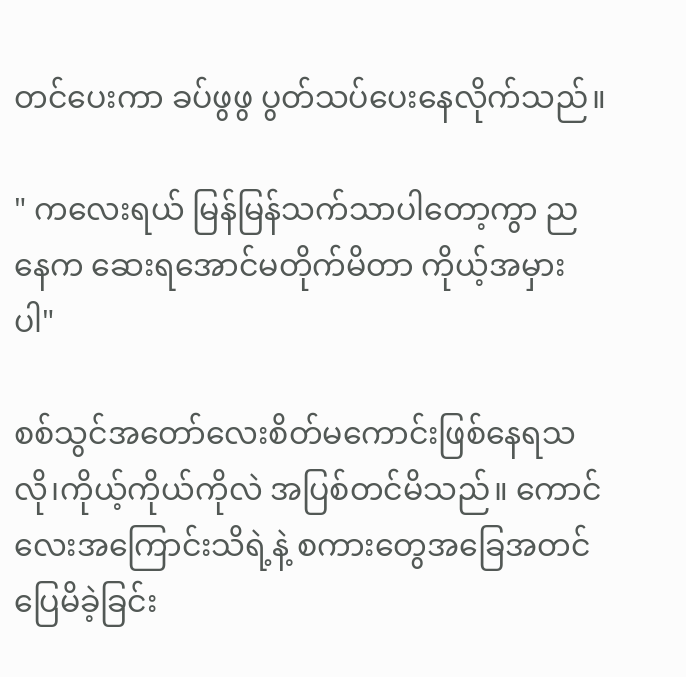တင်ပေးကာ ခပ်ဖွဖွ ပွတ်သပ်ပေးနေလိုက်သည်။

" ကလေးရယ် မြန်မြန်သက်သာပါတော့ကွာ ညနေက ဆေးရအောင်မတိုက်မိတာ ကိုယ့်အမှားပါ"

စစ်သွင်အတော်လေးစိတ်မကောင်းဖြစ်နေရသလို၊ကိုယ့်ကိုယ်ကိုလဲ အပြစ်တင်မိသည်။ ကောင်လေးအကြောင်းသိရဲ့နဲ့ စကားတွေအခြေအတင်ပြေမိခဲ့ခြင်း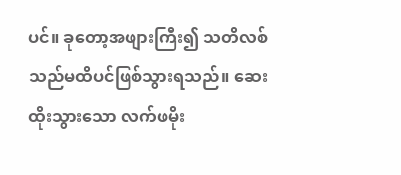ပင်။ ခုတော့အဖျားကြီး၍ သတိလစ်သည်မထိပင်ဖြစ်သွားရသည်။ ဆေးထိုးသွားသော လက်ဖမိုး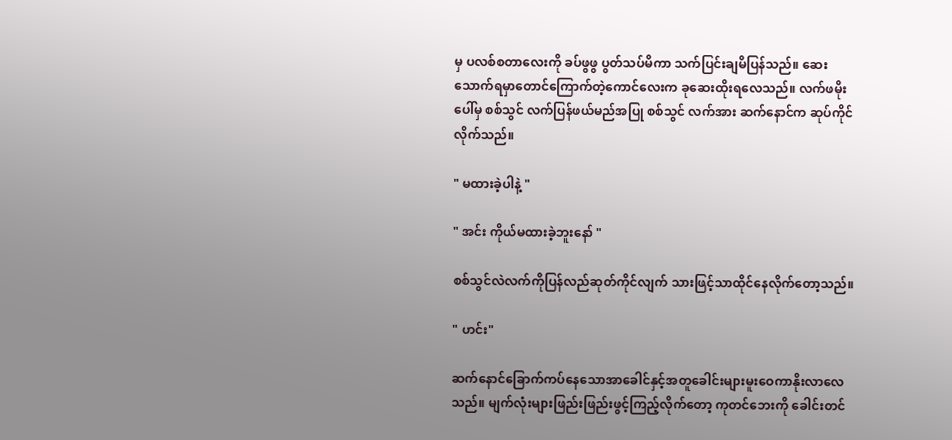မှ ပလစ်စတာလေးကို ခပ်ဖွဖွ ပွတ်သပ်မိကာ သက်ပြင်းချမိပြန်သည်။ ဆေးသောက်ရမှာတောင်ကြောက်တဲ့ကောင်လေးက ခုဆေးထိုးရလေသည်။ လက်ဖမိုးပေါ်မှ စစ်သွင် လက်ပြန်ဖယ်မည်အပြု စစ်သွင် လက်အား ဆက်နောင်က ဆုပ်ကိုင်လိုက်သည်။

" မထားခဲ့ပါနဲ့ "

" အင်း ကိုယ်မထားခဲ့ဘူးနော် "

စစ်သွင်လဲလက်ကိုပြန်လည်ဆုတ်ကိုင်လျက် သားဖြင့်သာထိုင်နေလိုက်တော့သည်။

" ဟင်း"

ဆက်နောင်ခြောက်ကပ်နေသောအာခေါင်နှင့်အတူခေါင်းများမူးဝေကာနိုးလာလေသည်။ မျက်လုံးများဖြည်းဖြည်းဖွင့်ကြည့်လိုက်တော့ ကုတင်ဘေးကို ခေါင်းတင်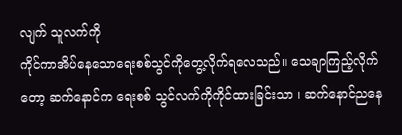လျက် သူလက်ကို
ကိုင်ကာအိပ်နေသောရေးစစ်သွင်ကိုတွေ့လိုက်ရလေသည်။ သေချာကြည့်လိုက်တော့ ဆက်နောင်က ရေးစစ် သွင်လက်ကိုကိုင်ထားခြင်းသာ ၊ ဆက်နောင်ညနေ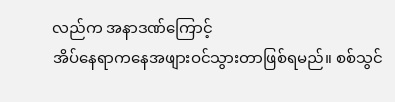လည်က အနာဒဏ်ကြောင့်
အိပ်နေရာကနေအဖျားဝင်သွားတာဖြစ်ရမည်။ စစ်သွင်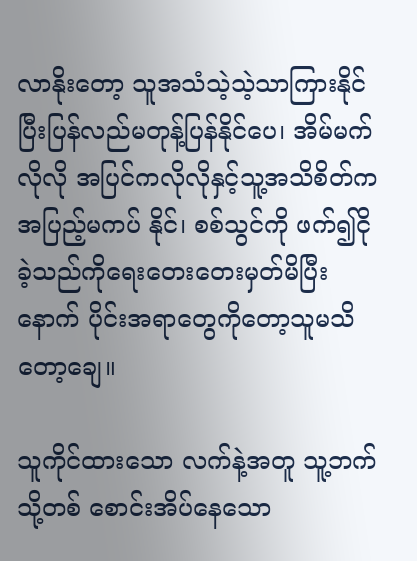လာနိုးတော့ သူအသံသဲ့သဲ့သာကြားနိုင် ပြီးပြန်လည်မတုန့်ပြန်နိုင်ပေ၊ အိမ်မက်လိုလို အပြင်ကလိုလိုနှင့်သူ့အသိစိတ်ကအပြည့်မကပ် နိုင်၊ စစ်သွင်ကို ဖက်၍ငိုခဲ့သည်ကိုရေးတေးတေးမှတ်မိပြီးနောက် ပိုင်းအရာတွေကိုတော့သူမသိတော့ချေ။

သူကိုင်ထားသော လက်နဲ့အတူ သူ့ဘက်သို့တစ် စောင်းအိပ်နေသော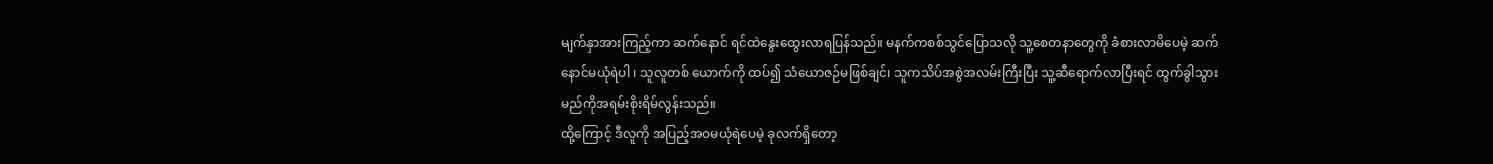မျက်နှာအားကြည့်ကာ ဆက်နောင် ရင်ထဲနွေးထွေးလာရပြန်သည်။ မနက်ကစစ်သွင်ပြောသလို သူ့စေတနာတွေကို ခံစားလာမိပေမဲ့ ဆက်နောင်မယုံရဲပါ ၊ သူလူတစ် ယောက်ကို ထပ်၍ သံယောဇဉ်မဖြစ်ချင်၊ သူကသိပ်အစွဲအလမ်းကြီးပြီး သူ့ဆီရောက်လာပြီးရင် ထွက်ခွါသွားမည်ကိုအရမ်းစိုးရိမ်လွန်းသည်။
ထို့ကြောင့် ဒီလူကို အပြည့်အဝမယုံရဲပေမဲ့ ခုလက်ရှိတော့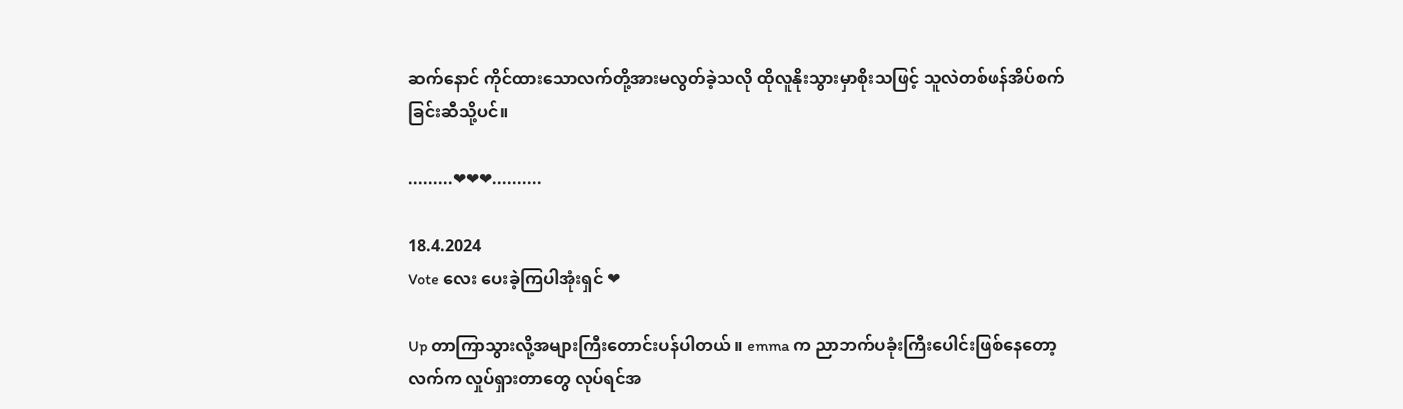ဆက်နောင် ကိုင်ထားသောလက်တို့အားမလွတ်ခဲ့သလို ထိုလူနိုးသွားမှာစိုးသဖြင့် သူလဲတစ်ဖန်အိပ်စက်ခြင်းဆီသို့ပင်။

.........❤❤❤..........

18.4.2024
Vote လေး ပေးခဲ့ကြပါအုံးရှင် ❤

Up တာကြာသွားလို့အများကြီးတောင်းပန်ပါတယ် ။ emma က ညာဘက်ပခုံးကြီးပေါင်းဖြစ်နေတော့ လက်က လှုပ်ရှားတာတွေ လုပ်ရင်အ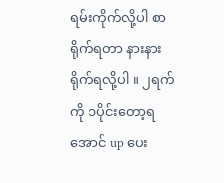ရမ်းကိုက်လို့ပါ စာရိုက်ရတာ နားနားရိုက်ရလို့ပါ ။ ၂ရက်ကို ၁ပိုင်းတော့ရအောင် up ပေး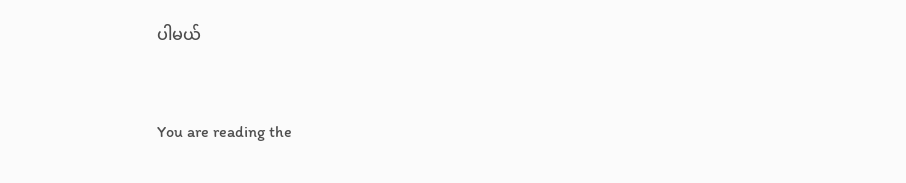ပါမယ်


You are reading the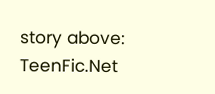story above: TeenFic.Net